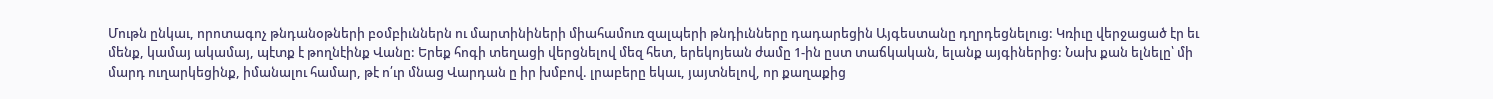Մութն ընկաւ, որոտագոչ թնդանօթների բօմբիւններն ու մարտինիների միահամուռ զալպերի թնդիւնները դադարեցին Այգեստանը դղրդեցնելուց: Կռիւը վերջացած էր եւ մենք, կամայ ակամայ, պէտք է թողնէինք Վանը: Երեք հոգի տեղացի վերցնելով մեզ հետ, երեկոյեան ժամը 1-ին ըստ տաճկական, ելանք այգիներից: Նախ քան ելնելը՝ մի մարդ ուղարկեցինք, իմանալու համար, թէ ո՛ւր մնաց Վարդան ը իր խմբով. լրաբերը եկաւ, յայտնելով, որ քաղաքից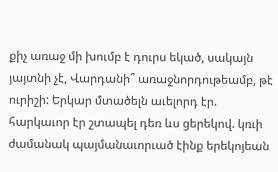քիչ առաջ մի խումբ է դուրս եկած, սակայն յայտնի չէ, Վարդանի՞ առաջնորդութեամբ, թէ ուրիշի: Երկար մտածելն աւելորդ էր. հարկաւոր էր շտապել դեռ ևս ցերեկով. կռւի ժամանակ պայմանաւորւած էինք երեկոյեան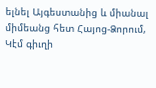ելնել Այգեստանից և միանալ միմեանց հետ Հայոց-Ձորում, Կէմ գիւղի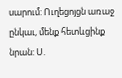սարում: Ուղեցոյցն առաջ ընկաւ, մենք հետևցինք նրան: Ս.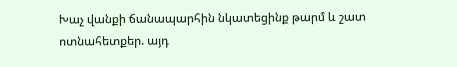Խաչ վանքի ճանապարհին նկատեցինք թարմ և շատ ոտնահետքեր. այդ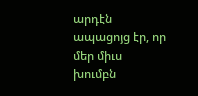արդէն ապացոյց էր, որ մեր միւս խումբն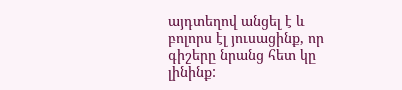այդտեղով անցել է և բոլորս էլ յուսացինք, որ գիշերը նրանց հետ կը լինինք: